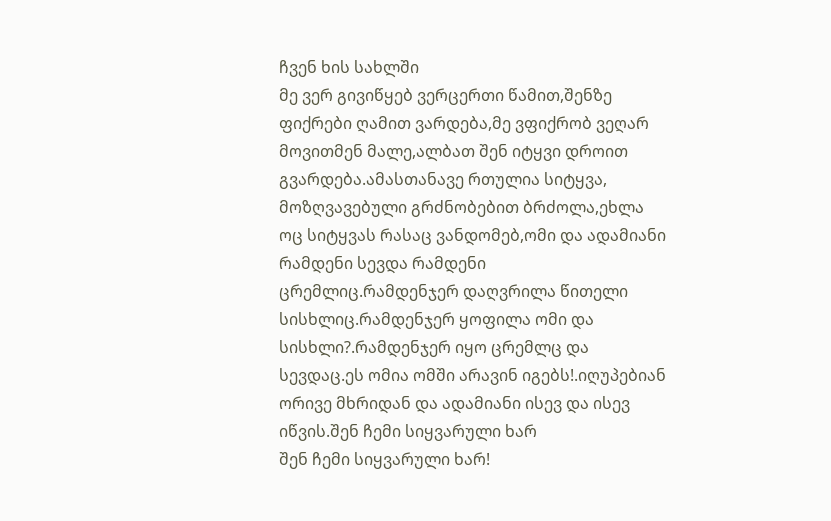ჩვენ ხის სახლში
მე ვერ გივიწყებ ვერცერთი წამით,შენზე ფიქრები ღამით ვარდება,მე ვფიქრობ ვეღარ მოვითმენ მალე,ალბათ შენ იტყვი დროით გვარდება.ამასთანავე რთულია სიტყვა, მოზღვავებული გრძნობებით ბრძოლა,ეხლა ოც სიტყვას რასაც ვანდომებ,ომი და ადამიანი
რამდენი სევდა რამდენი ცრემლიც.რამდენჯერ დაღვრილა წითელი სისხლიც.რამდენჯერ ყოფილა ომი და სისხლი?.რამდენჯერ იყო ცრემლც და სევდაც.ეს ომია ომში არავინ იგებს!.იღუპებიან ორივე მხრიდან და ადამიანი ისევ და ისევ იწვის.შენ ჩემი სიყვარული ხარ
შენ ჩემი სიყვარული ხარ!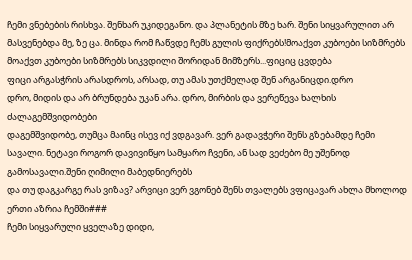ჩემი ვნებების რისხვა. შენხარ უკიდეგანო. და პლანეტის მზე ხარ. შენი სიყვარულით არ მასვენებდა მე, ზე ცა. მინდა რომ ჩაწვდე ჩემს გულის ფიქრებს!მოაქვთ კუბოები სიზმრებს
მოაქვთ კუბოები სიზმრებს სიკვდილი შორიდან მიმზერს...ფიციც ცვდება
ფიცი არგასჭრის არასდროს, არსად, თუ ამას უთქმელად შენ არგანიცდი.დრო
დრო, მიდის და არ ბრუნდება უკან არა. დრო, მირბის და ვერეწევა ხალხის ძალაგემშვიდობები
დაგემშვიდობე, თუმცა მაინც ისევ იქ ვდგავარ. ვერ გადავჭერი შენს გზებამდე ჩემი სავალი. ნეტავი როგორ დავივიწყო სამყარო ჩვენი, ან სად ვეძებო მე უშენოდ გამოსავალი.შენი ღიმილი მაბედნიერებს
და თუ დაგკარგე რას ვიზავ? არვიცი ვერ ვგონებ შენს თვალებს ვფიცავარ ახლა მხოლოდ ერთი აზრია ჩემში###
ჩემი სიყვარული ყველაზე დიდი,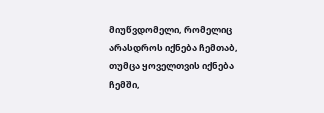მიუწვდომელი, რომელიც არასდროს იქნება ჩემთაბ, თუმცა ყოველთვის იქნება ჩემში,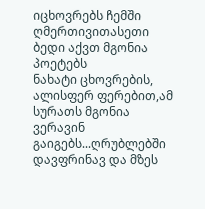იცხოვრებს ჩემში ღმერთივითასეთი ბედი აქვთ მგონია პოეტებს
ნახატი ცხოვრების, ალისფერ ფერებით,ამ სურათს მგონია ვერავინ გაიგებს...ღრუბლებში დავფრინავ და მზეს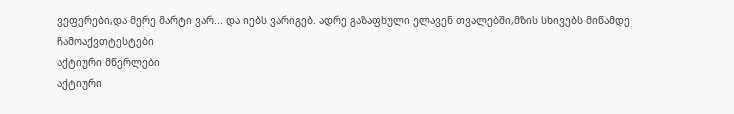ვეფერები,და მერე მარტი ვარ... და იებს ვარიგებ. ადრე გაზაფხული ელავენ თვალებში,მზის სხივებს მიწამდე ჩამოაქვთტესტები
აქტიური მწერლები
აქტიური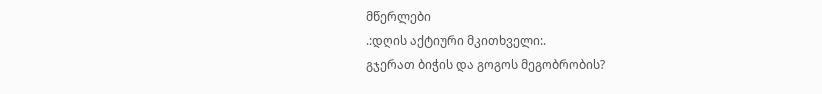მწერლები
.:დღის აქტიური მკითხველი:.
გჯერათ ბიჭის და გოგოს მეგობრობის?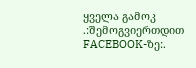ყველა გამოკ
.:შემოგვიერთდით FACEBOOK-ზე:.